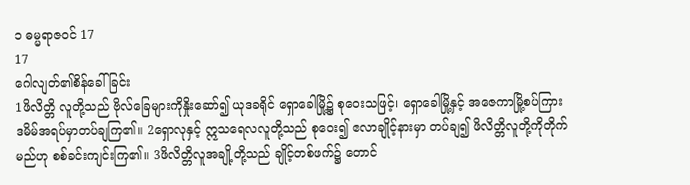၁ ဓမ္မရာဇဝင် 17
17
ဂေါလျတ်၏စိန်ခေါ်ခြင်း
1ဖိလိတ္တိ လူတို့သည် ဗိုလ်ခြေများကိုနှိုးဆော်၍ ယုဒခရိုင် ရှောခေါမြို့၌ စုဝေးသဖြင့်၊ ရှောခေါမြို့နှင့် အဇေကာမြို့စပ်ကြား ဒမိမ်အရပ်မှာတပ်ချကြ၏။ 2ရှောလုနှင့် ဣသရေလလူတို့သည် စုဝေး၍ ဧလာချိုင့်နားမှာ တပ်ချ၍ ဖိလိတ္တိလူတို့ကိုတိုက်မည်ဟု စစ်ခင်းကျင်းကြ၏။ 3ဖိလိတ္တိလူအချို့တို့သည် ချိုင့်တစ်ဖက်၌ တောင်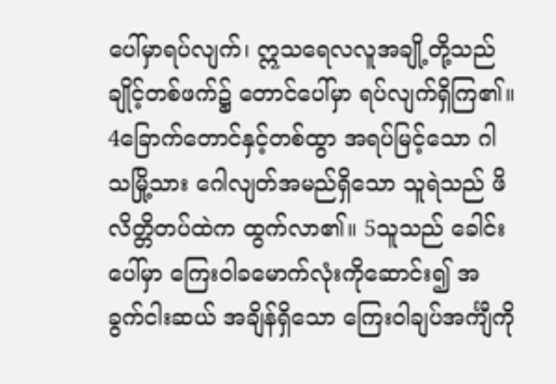ပေါ်မှာရပ်လျက်၊ ဣသရေလလူအချို့တို့သည် ချိုင့်တစ်ဖက်၌ တောင်ပေါ်မှာ ရပ်လျက်ရှိကြ၏။ 4ခြောက်တောင်နှင့်တစ်ထွာ အရပ်မြင့်သော ဂါသမြို့သား ဂေါလျတ်အမည်ရှိသော သူရဲသည် ဖိလိတ္တိတပ်ထဲက ထွက်လာ၏။ 5သူသည် ခေါင်းပေါ်မှာ ကြေးဝါခမောက်လုံးကိုဆောင်း၍ အခွက်ငါးဆယ် အချိန်ရှိသော ကြေးဝါချပ်အင်္ကျီကို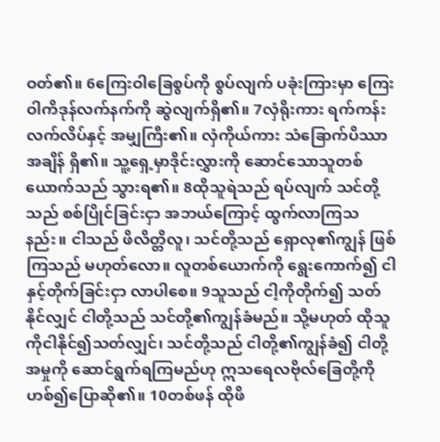ဝတ်၏။ 6ကြေးဝါခြေစွပ်ကို စွပ်လျက် ပခုံးကြားမှာ ကြေးဝါကိဒုန်လက်နက်ကို ဆွဲလျက်ရှိ၏။ 7လှံရိုးကား ရက်ကန်းလက်လိပ်နှင့် အမျှကြီး၏။ လှံကိုယ်ကား သံခြောက်ပိဿာအချိန် ရှိ၏။ သူ့ရှေ့မှာဒိုင်းလွှားကို ဆောင်သောသူတစ်ယောက်သည် သွားရ၏။ 8ထိုသူရဲသည် ရပ်လျက် သင်တို့သည် စစ်ပြိုင်ခြင်းငှာ အဘယ်ကြောင့် ထွက်လာကြသနည်း။ ငါသည် ဖိလိတ္တိလူ၊ သင်တို့သည် ရှောလု၏ကျွန် ဖြစ်ကြသည် မဟုတ်လော။ လူတစ်ယောက်ကို ရွေးကောက်၍ ငါနှင့်တိုက်ခြင်းငှာ လာပါစေ။ 9သူသည် ငါ့ကိုတိုက်၍ သတ်နိုင်လျှင် ငါတို့သည် သင်တို့၏ကျွန်ခံမည်။ သို့မဟုတ် ထိုသူကိုငါနိုင်၍သတ်လျှင်၊ သင်တို့သည် ငါတို့၏ကျွန်ခံ၍ ငါတို့အမှုကို ဆောင်ရွက်ရကြမည်ဟု ဣသရေလဗိုလ်ခြေတို့ကို ဟစ်၍ပြောဆို၏။ 10တစ်ဖန် ထိုဖိ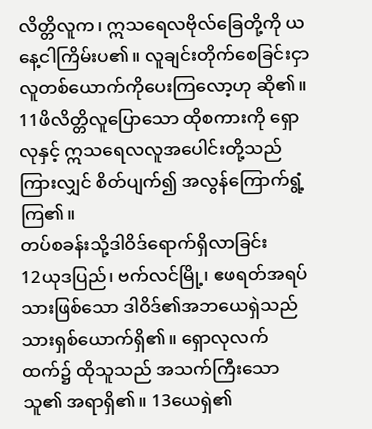လိတ္တိလူက၊ ဣသရေလဗိုလ်ခြေတို့ကို ယနေ့ငါကြိမ်းပ၏။ လူချင်းတိုက်စေခြင်းငှာ လူတစ်ယောက်ကိုပေးကြလော့ဟု ဆို၏။ 11ဖိလိတ္တိလူပြောသော ထိုစကားကို ရှောလုနှင့် ဣသရေလလူအပေါင်းတို့သည် ကြားလျှင် စိတ်ပျက်၍ အလွန်ကြောက်ရွံ့ကြ၏။
တပ်စခန်းသို့ဒါဝိဒ်ရောက်ရှိလာခြင်း
12ယုဒပြည်၊ ဗက်လင်မြို့၊ ဧဖရတ်အရပ်သားဖြစ်သော ဒါဝိဒ်၏အဘယေရှဲသည် သားရှစ်ယောက်ရှိ၏။ ရှောလုလက်ထက်၌ ထိုသူသည် အသက်ကြီးသောသူ၏ အရာရှိ၏။ 13ယေရှဲ၏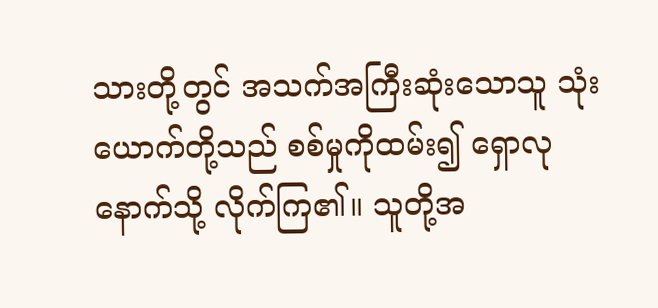သားတို့တွင် အသက်အကြီးဆုံးသောသူ သုံးယောက်တို့သည် စစ်မှုကိုထမ်း၍ ရှောလုနောက်သို့ လိုက်ကြ၏။ သူတို့အ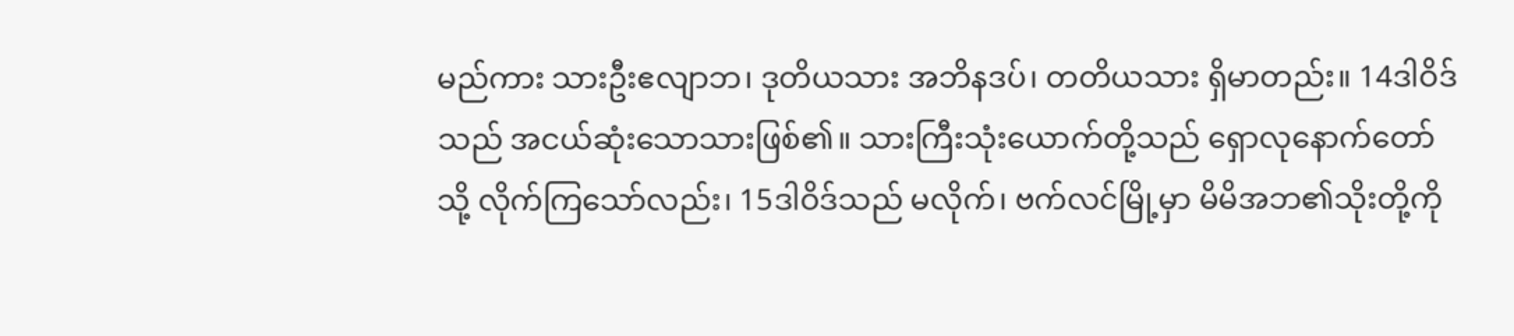မည်ကား သားဦးဧလျာဘ၊ ဒုတိယသား အဘိနဒပ်၊ တတိယသား ရှိမာတည်း။ 14ဒါဝိဒ်သည် အငယ်ဆုံးသောသားဖြစ်၏။ သားကြီးသုံးယောက်တို့သည် ရှောလုနောက်တော်သို့ လိုက်ကြသော်လည်း၊ 15ဒါဝိဒ်သည် မလိုက်၊ ဗက်လင်မြို့မှာ မိမိအဘ၏သိုးတို့ကို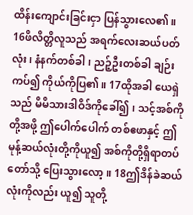ထိန်းကျောင်းခြင်းငှာ ပြန်သွားလေ၏။ 16ဖိလိတ္တိလူသည် အရက်လေးဆယ်ပတ်လုံး၊ နံနက်တစ်ခါ၊ ညဉ့်ဦးတစ်ခါ ချဉ်းကပ်၍ ကိုယ်ကိုပြ၏။ 17ထိုအခါ ယေရှဲသည် မိမိသားဒါဝိဒ်ကိုခေါ်၍၊ သင့်အစ်ကိုတို့အဖို့ ဤပေါက်ပေါက် တစ်ဧဖာနှင့် ဤမုန့်ဆယ်လုံးတို့ကိုယူ၍ အစ်ကိုတို့ရှိရာတပ်တော်သို့ ပြေးသွားလော့။ 18ဤဒိန်ခဲဆယ်လုံးကိုလည်း ယူ၍ သူတို့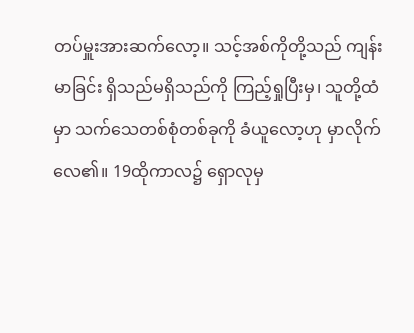တပ်မှူးအားဆက်လော့။ သင့်အစ်ကိုတို့သည် ကျန်းမာခြင်း ရှိသည်မရှိသည်ကို ကြည့်ရှုပြီးမှ၊ သူတို့ထံမှာ သက်သေတစ်စုံတစ်ခုကို ခံယူလော့ဟု မှာလိုက်လေ၏။ 19ထိုကာလ၌ ရှောလုမှ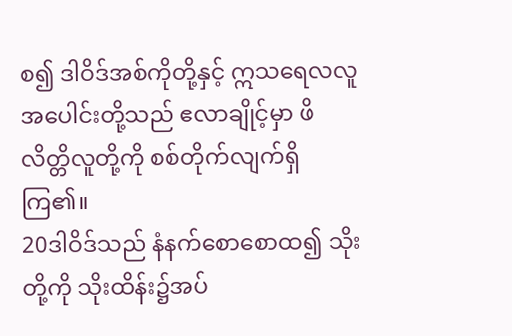စ၍ ဒါဝိဒ်အစ်ကိုတို့နှင့် ဣသရေလလူအပေါင်းတို့သည် ဧလာချိုင့်မှာ ဖိလိတ္တိလူတို့ကို စစ်တိုက်လျက်ရှိကြ၏။
20ဒါဝိဒ်သည် နံနက်စောစောထ၍ သိုးတို့ကို သိုးထိန်း၌အပ်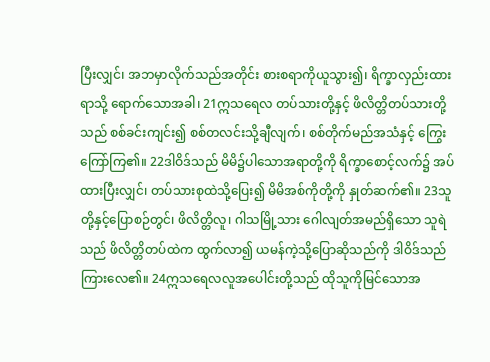ပြီးလျှင်၊ အဘမှာလိုက်သည်အတိုင်း စားစရာကိုယူသွား၍၊ ရိက္ခာလှည်းထားရာသို့ ရောက်သောအခါ၊ 21ဣသရေလ တပ်သားတို့နှင့် ဖိလိတ္တိတပ်သားတို့သည် စစ်ခင်းကျင်း၍ စစ်တလင်းသို့ချီလျက်၊ စစ်တိုက်မည်အသံနှင့် ကြွေးကြော်ကြ၏။ 22ဒါဝိဒ်သည် မိမိ၌ပါသောအရာတို့ကို ရိက္ခာစောင့်လက်၌ အပ်ထားပြီးလျှင်၊ တပ်သားစုထဲသို့ပြေး၍ မိမိအစ်ကိုတို့ကို နှုတ်ဆက်၏။ 23သူတို့နှင့်ပြောစဉ်တွင်၊ ဖိလိတ္တိလူ၊ ဂါသမြို့သား ဂေါလျတ်အမည်ရှိသော သူရဲသည် ဖိလိတ္တိတပ်ထဲက ထွက်လာ၍ ယမန်ကဲ့သို့ပြောဆိုသည်ကို ဒါဝိဒ်သည် ကြားလေ၏။ 24ဣသရေလလူအပေါင်းတို့သည် ထိုသူကိုမြင်သောအ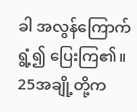ခါ အလွန်ကြောက်ရွံ့၍ ပြေးကြ၏။ 25အချို့တို့က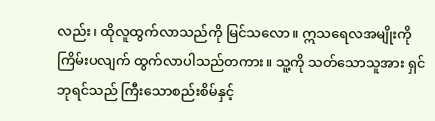လည်း၊ ထိုလူထွက်လာသည်ကို မြင်သလော။ ဣသရေလအမျိုးကိုကြိမ်းပလျက် ထွက်လာပါသည်တကား။ သူ့ကို သတ်သောသူအား ရှင်ဘုရင်သည် ကြီးသောစည်းစိမ်နှင့်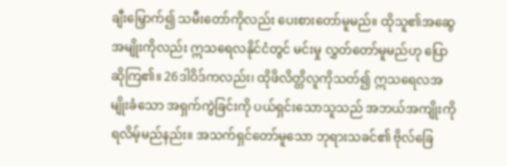ချီးမြှောက်၍ သမီးတော်ကိုလည်း ပေးစားတော်မူမည်။ ထိုသူ၏အဆွေအမျိုးကိုလည်း ဣသရေလနိုင်ငံတွင် မင်းမှု လွှတ်တော်မူမည်ဟု ပြောဆိုကြ၏။ 26ဒါဝိဒ်ကလည်း၊ ထိုဖိလိတ္တိလူကိုသတ်၍ ဣသရေလအမျိုးခံသော အရှက်ကွဲခြင်းကို ပယ်ရှင်းသောသူသည် အဘယ်အကျိုးကို ရလိမ့်မည်နည်း။ အသက်ရှင်တော်မူသော ဘုရားသခင်၏ ဗိုလ်ခြေ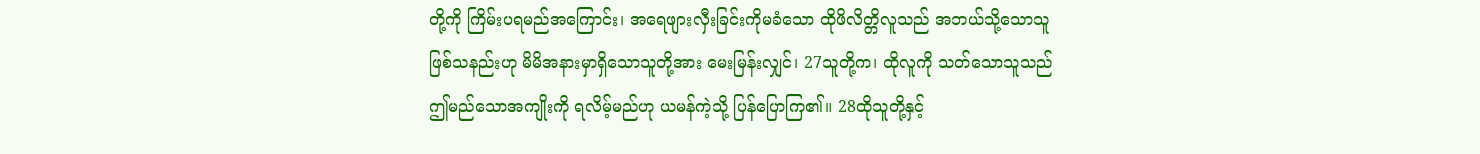တို့ကို ကြိမ်းပရမည်အကြောင်း၊ အရေဖျားလှီးခြင်းကိုမခံသော ထိုဖိလိတ္တိလူသည် အဘယ်သို့သောသူ ဖြစ်သနည်းဟု မိမိအနားမှာရှိသောသူတို့အား မေးမြန်းလျှင်၊ 27သူတို့က၊ ထိုလူကို သတ်သောသူသည် ဤမည်သောအကျိုးကို ရလိမ့်မည်ဟု ယမန်ကဲ့သို့ ပြန်ပြောကြ၏။ 28ထိုသူတို့နှင့်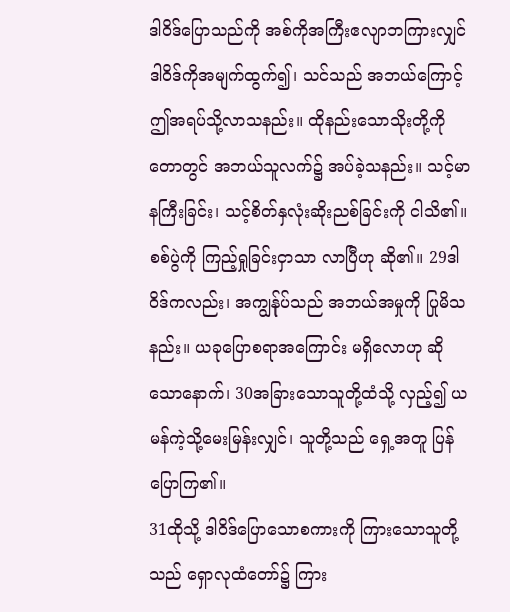ဒါဝိဒ်ပြောသည်ကို အစ်ကိုအကြီးဧလျာဘကြားလျှင် ဒါဝိဒ်ကိုအမျက်ထွက်၍၊ သင်သည် အဘယ်ကြောင့် ဤအရပ်သို့လာသနည်း။ ထိုနည်းသောသိုးတို့ကို တောတွင် အဘယ်သူလက်၌ အပ်ခဲ့သနည်း။ သင့်မာနကြီးခြင်း၊ သင့်စိတ်နှလုံးဆိုးညစ်ခြင်းကို ငါသိ၏။ စစ်ပွဲကို ကြည့်ရှုခြင်းငှာသာ လာပြီဟု ဆို၏။ 29ဒါဝိဒ်ကလည်း၊ အကျွန်ုပ်သည် အဘယ်အမှုကို ပြုမိသနည်း။ ယခုပြောစရာအကြောင်း မရှိလောဟု ဆိုသောနောက်၊ 30အခြားသောသူတို့ထံသို့ လှည့်၍ ယမန်ကဲ့သို့မေးမြန်းလျှင်၊ သူတို့သည် ရှေ့အတူ ပြန်ပြောကြ၏။
31ထိုသို့ ဒါဝိဒ်ပြောသောစကားကို ကြားသောသူတို့သည် ရှောလုထံတော်၌ ကြား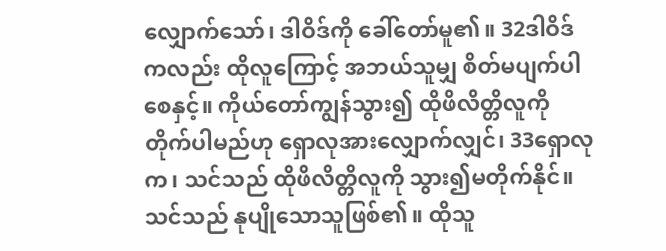လျှောက်သော်၊ ဒါဝိဒ်ကို ခေါ်တော်မူ၏။ 32ဒါဝိဒ်ကလည်း ထိုလူကြောင့် အဘယ်သူမျှ စိတ်မပျက်ပါစေနှင့်။ ကိုယ်တော်ကျွန်သွား၍ ထိုဖိလိတ္တိလူကို တိုက်ပါမည်ဟု ရှောလုအားလျှောက်လျှင်၊ 33ရှောလုက၊ သင်သည် ထိုဖိလိတ္တိလူကို သွား၍မတိုက်နိုင်။ သင်သည် နုပျိုသောသူဖြစ်၏။ ထိုသူ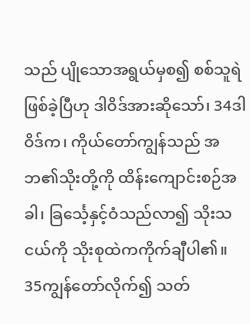သည် ပျိုသောအရွယ်မှစ၍ စစ်သူရဲဖြစ်ခဲ့ပြီဟု ဒါဝိဒ်အားဆိုသော်၊ 34ဒါဝိဒ်က၊ ကိုယ်တော်ကျွန်သည် အဘ၏သိုးတို့ကို ထိန်းကျောင်းစဉ်အခါ၊ ခြင်္သေ့နှင့်ဝံသည်လာ၍ သိုးသငယ်ကို သိုးစုထဲကကိုက်ချီပါ၏။ 35ကျွန်တော်လိုက်၍ သတ်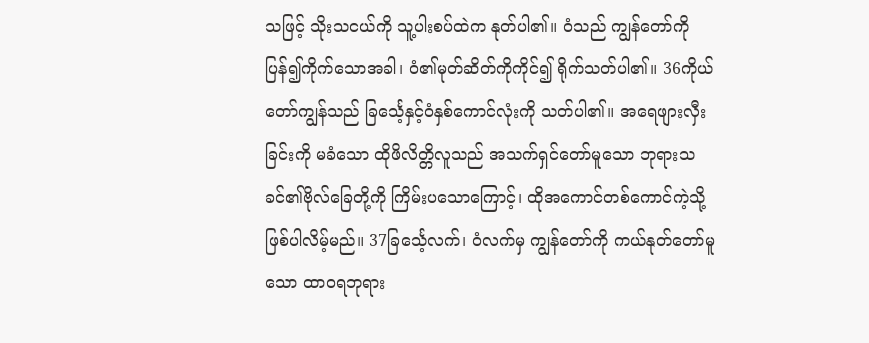သဖြင့် သိုးသငယ်ကို သူ့ပါးစပ်ထဲက နုတ်ပါ၏။ ဝံသည် ကျွန်တော်ကို ပြန်၍ကိုက်သောအခါ၊ ဝံ၏မုတ်ဆိတ်ကိုကိုင်၍ ရိုက်သတ်ပါ၏။ 36ကိုယ်တော်ကျွန်သည် ခြင်္သေ့နှင့်ဝံနှစ်ကောင်လုံးကို သတ်ပါ၏။ အရေဖျားလှီးခြင်းကို မခံသော ထိုဖိလိတ္တိလူသည် အသက်ရှင်တော်မူသော ဘုရားသခင်၏ဗိုလ်ခြေတို့ကို ကြိမ်းပသောကြောင့်၊ ထိုအကောင်တစ်ကောင်ကဲ့သို့ ဖြစ်ပါလိမ့်မည်။ 37ခြင်္သေ့လက်၊ ဝံလက်မှ ကျွန်တော်ကို ကယ်နုတ်တော်မူသော ထာဝရဘုရား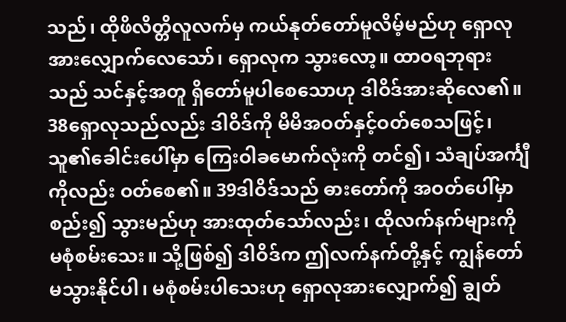သည်၊ ထိုဖိလိတ္တိလူလက်မှ ကယ်နုတ်တော်မူလိမ့်မည်ဟု ရှောလုအားလျှောက်လေသော်၊ ရှောလုက သွားလော့။ ထာဝရဘုရားသည် သင်နှင့်အတူ ရှိတော်မူပါစေသောဟု ဒါဝိဒ်အားဆိုလေ၏။
38ရှောလုသည်လည်း ဒါဝိဒ်ကို မိမိအဝတ်နှင့်ဝတ်စေသဖြင့်၊ သူ၏ခေါင်းပေါ်မှာ ကြေးဝါခမောက်လုံးကို တင်၍၊ သံချပ်အင်္ကျီကိုလည်း ဝတ်စေ၏။ 39ဒါဝိဒ်သည် ဓားတော်ကို အဝတ်ပေါ်မှာစည်း၍ သွားမည်ဟု အားထုတ်သော်လည်း၊ ထိုလက်နက်များကို မစုံစမ်းသေး။ သို့ဖြစ်၍ ဒါဝိဒ်က ဤလက်နက်တို့နှင့် ကျွန်တော်မသွားနိုင်ပါ၊ မစုံစမ်းပါသေးဟု ရှောလုအားလျှောက်၍ ချွတ်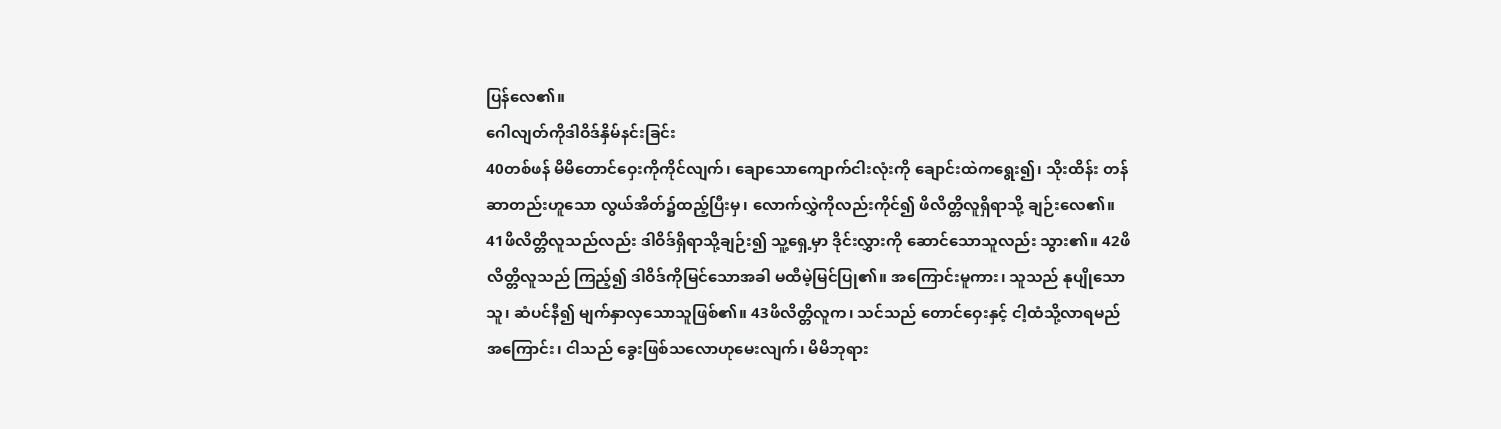ပြန်လေ၏။
ဂေါလျတ်ကိုဒါဝိဒ်နှိမ်နင်းခြင်း
40တစ်ဖန် မိမိတောင်ဝှေးကိုကိုင်လျက်၊ ချောသောကျောက်ငါးလုံးကို ချောင်းထဲကရွေး၍၊ သိုးထိန်း တန်ဆာတည်းဟူသော လွယ်အိတ်၌ထည့်ပြီးမှ၊ လောက်လွှဲကိုလည်းကိုင်၍ ဖိလိတ္တိလူရှိရာသို့ ချဉ်းလေ၏။ 41ဖိလိတ္တိလူသည်လည်း ဒါဝိဒ်ရှိရာသို့ချဉ်း၍ သူ့ရှေ့မှာ ဒိုင်းလွှားကို ဆောင်သောသူလည်း သွား၏။ 42ဖိလိတ္တိလူသည် ကြည့်၍ ဒါဝိဒ်ကိုမြင်သောအခါ မထီမဲ့မြင်ပြု၏။ အကြောင်းမူကား၊ သူသည် နုပျိုသောသူ၊ ဆံပင်နီ၍ မျက်နှာလှသောသူဖြစ်၏။ 43ဖိလိတ္တိလူက၊ သင်သည် တောင်ဝှေးနှင့် ငါ့ထံသို့လာရမည်အကြောင်း၊ ငါသည် ခွေးဖြစ်သလောဟုမေးလျက်၊ မိမိဘုရား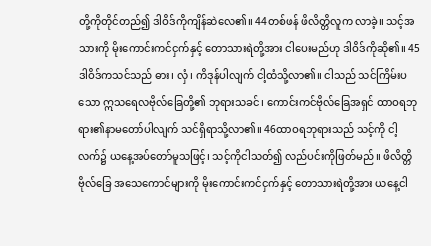တို့ကိုတိုင်တည်၍ ဒါဝိဒ်ကိုကျိန်ဆဲလေ၏။ 44တစ်ဖန် ဖိလိတ္တိလူက လာခဲ့။ သင့်အသားကို မိုးကောင်းကင်ငှက်နှင့် တောသားရဲတို့အား ငါပေးမည်ဟု ဒါဝိဒ်ကိုဆို၏။ 45ဒါဝိဒ်ကသင်သည် ဓား၊ လှံ၊ ကိဒုန်ပါလျက် ငါ့ထံသို့လာ၏။ ငါသည် သင်ကြိမ်းပသော ဣသရေလဗိုလ်ခြေတို့၏ ဘုရားသခင်၊ ကောင်းကင်ဗိုလ်ခြေအရှင် ထာဝရဘုရား၏နာမတော်ပါလျက် သင်ရှိရာသို့လာ၏။ 46ထာဝရဘုရားသည် သင့်ကို ငါ့လက်၌ ယနေ့အပ်တော်မူသဖြင့်၊ သင့်ကိုငါသတ်၍ လည်ပင်းကိုဖြတ်မည်။ ဖိလိတ္တိဗိုလ်ခြေ အသေကောင်များကို မိုးကောင်းကင်ငှက်နှင့် တောသားရဲတို့အား ယနေ့ငါ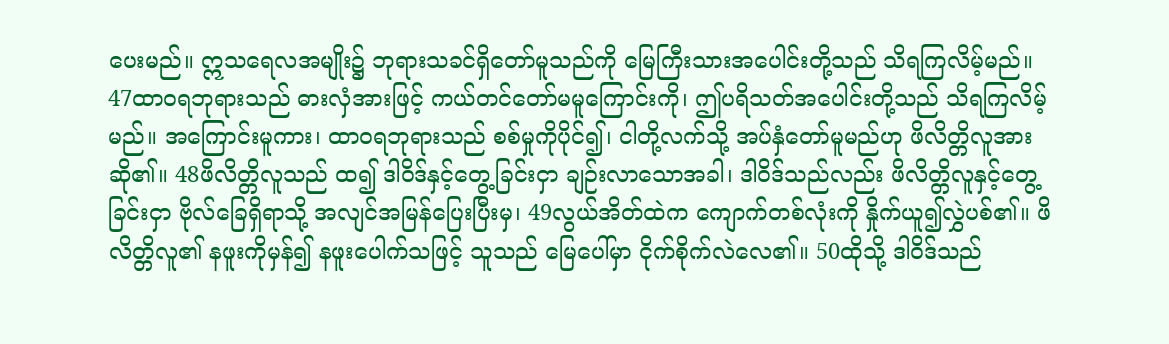ပေးမည်။ ဣသရေလအမျိုး၌ ဘုရားသခင်ရှိတော်မူသည်ကို မြေကြီးသားအပေါင်းတို့သည် သိရကြလိမ့်မည်။ 47ထာဝရဘုရားသည် ဓားလှံအားဖြင့် ကယ်တင်တော်မမူကြောင်းကို၊ ဤပရိသတ်အပေါင်းတို့သည် သိရကြလိမ့်မည်။ အကြောင်းမူကား၊ ထာဝရဘုရားသည် စစ်မှုကိုပိုင်၍၊ ငါတို့လက်သို့ အပ်နှံတော်မူမည်ဟု ဖိလိတ္တိလူအားဆို၏။ 48ဖိလိတ္တိလူသည် ထ၍ ဒါဝိဒ်နှင့်တွေ့ခြင်းငှာ ချဉ်းလာသောအခါ၊ ဒါဝိဒ်သည်လည်း ဖိလိတ္တိလူနှင့်တွေ့ခြင်းငှာ ဗိုလ်ခြေရှိရာသို့ အလျင်အမြန်ပြေးပြီးမှ၊ 49လွယ်အိတ်ထဲက ကျောက်တစ်လုံးကို နှိုက်ယူ၍လွှဲပစ်၏။ ဖိလိတ္တိလူ၏ နဖူးကိုမှန်၍ နဖူးပေါက်သဖြင့် သူသည် မြေပေါ်မှာ ငိုက်စိုက်လဲလေ၏။ 50ထိုသို့ ဒါဝိဒ်သည်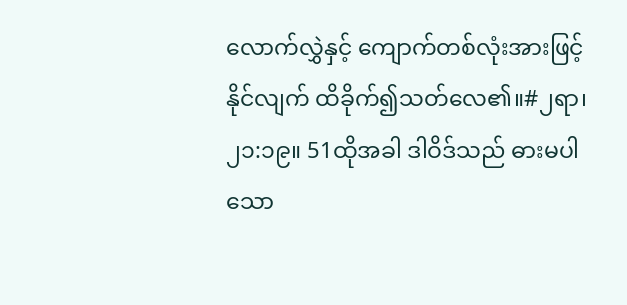လောက်လွှဲနှင့် ကျောက်တစ်လုံးအားဖြင့် နိုင်လျက် ထိခိုက်၍သတ်လေ၏။#၂ရာ၊ ၂၁:၁၉။ 51ထိုအခါ ဒါဝိဒ်သည် ဓားမပါသော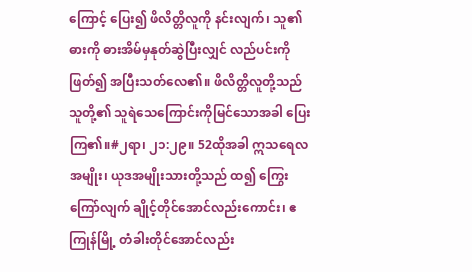ကြောင့် ပြေး၍ ဖိလိတ္တိလူကို နင်းလျက်၊ သူ၏ဓားကို ဓားအိမ်မှနုတ်ဆွဲပြီးလျှင် လည်ပင်းကိုဖြတ်၍ အပြီးသတ်လေ၏။ ဖိလိတ္တိလူတို့သည် သူတို့၏ သူရဲသေကြောင်းကိုမြင်သောအခါ ပြေးကြ၏။#၂ရာ၊ ၂၁:၂၉။ 52ထိုအခါ ဣသရေလအမျိုး၊ ယုဒအမျိုးသားတို့သည် ထ၍ ကြွေးကြော်လျက် ချိုင့်တိုင်အောင်လည်းကောင်း၊ ဧကြုန်မြို့ တံခါးတိုင်အောင်လည်း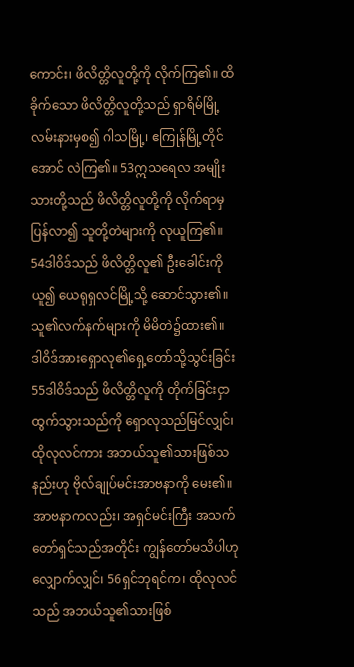ကောင်း၊ ဖိလိတ္တိလူတို့ကို လိုက်ကြ၏။ ထိခိုက်သော ဖိလိတ္တိလူတို့သည် ရှာရိမ်မြို့ လမ်းနားမှစ၍ ဂါသမြို့၊ ဧကြုန်မြို့တိုင်အောင် လဲကြ၏။ 53ဣသရေလ အမျိုးသားတို့သည် ဖိလိတ္တိလူတို့ကို လိုက်ရာမှ ပြန်လာ၍ သူတို့တဲများကို လုယူကြ၏။ 54ဒါဝိဒ်သည် ဖိလိတ္တိလူ၏ ဦးခေါင်းကိုယူ၍ ယေရုရှလင်မြို့သို့ ဆောင်သွား၏။ သူ၏လက်နက်များကို မိမိတဲ၌ထား၏။
ဒါဝိဒ်အားရှောလု၏ရှေ့တော်သို့သွင်းခြင်း
55ဒါဝိဒ်သည် ဖိလိတ္တိလူကို တိုက်ခြင်းငှာ ထွက်သွားသည်ကို ရှောလုသည်မြင်လျှင်၊ ထိုလုလင်ကား အဘယ်သူ၏သားဖြစ်သနည်းဟု ဗိုလ်ချုပ်မင်းအာဗနာကို မေး၏။ အာဗနာကလည်း၊ အရှင်မင်းကြီး အသက်တော်ရှင်သည်အတိုင်း ကျွန်တော်မသိပါဟု လျှောက်လျှင်၊ 56ရှင်ဘုရင်က၊ ထိုလုလင်သည် အဘယ်သူ၏သားဖြစ်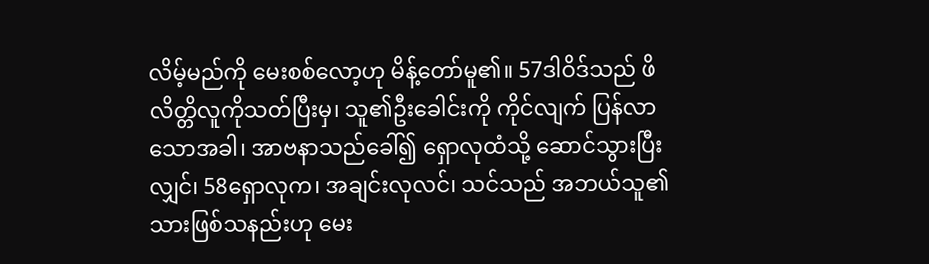လိမ့်မည်ကို မေးစစ်လော့ဟု မိန့်တော်မူ၏။ 57ဒါဝိဒ်သည် ဖိလိတ္တိလူကိုသတ်ပြီးမှ၊ သူ၏ဦးခေါင်းကို ကိုင်လျက် ပြန်လာသောအခါ၊ အာဗနာသည်ခေါ်၍ ရှောလုထံသို့ ဆောင်သွားပြီးလျှင်၊ 58ရှောလုက၊ အချင်းလုလင်၊ သင်သည် အဘယ်သူ၏သားဖြစ်သနည်းဟု မေး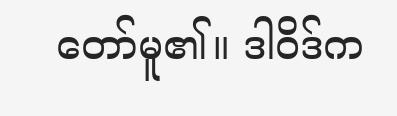တော်မူ၏။ ဒါဝိဒ်က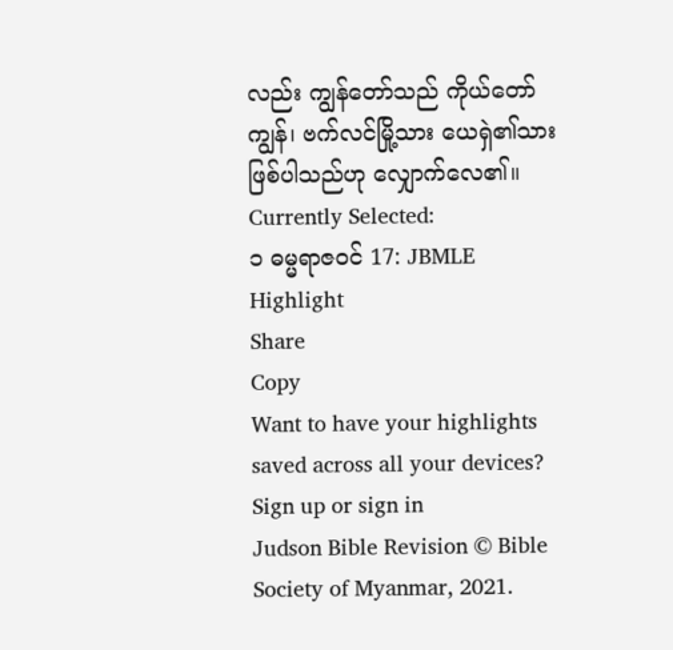လည်း ကျွန်တော်သည် ကိုယ်တော်ကျွန်၊ ဗက်လင်မြို့သား ယေရှဲ၏သားဖြစ်ပါသည်ဟု လျှောက်လေ၏။
Currently Selected:
၁ ဓမ္မရာဇဝင် 17: JBMLE
Highlight
Share
Copy
Want to have your highlights saved across all your devices? Sign up or sign in
Judson Bible Revision © Bible Society of Myanmar, 2021.